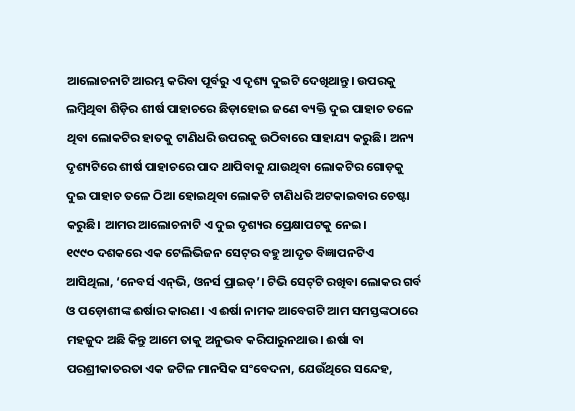ଆଲୋଚନାଟି ଆରମ୍ଭ କରିବା ପୂର୍ବରୁ ଏ ଦୃଶ୍ୟ ଦୁଇଟି ଦେଖିଥାନ୍ତୁ। ଉପରକୁ ଲମ୍ବିଥିବା ଶିଡ଼ିର ଶୀର୍ଷ ପାହାଚରେ ଛିଡ଼ାହୋଇ ଜଣେ ବ୍ୟକ୍ତି ଦୁଇ ପାହାଚ ତଳେ ଥିବା ଲୋକଟିର ହାତକୁ ଟାଣିଧରି ଉପରକୁ ଉଠିବାରେ ସାହାଯ୍ୟ କରୁଛି। ଅନ୍ୟ ଦୃଶ୍ୟଟିରେ ଶୀର୍ଷ ପାହାଚରେ ପାଦ ଥାପିବାକୁ ଯାଉଥିବା ଲୋକଟିର ଗୋଡ଼କୁ ଦୁଇ ପାହାଚ ତଳେ ଠିଆ ହୋଇଥିବା ଲୋକଟି ଟାଣିଧରି ଅଟକାଇବାର ଚେଷ୍ଟା କରୁଛି। ଆମର ଆଲୋଚନାଟି ଏ ଦୁଇ ଦୃଶ୍ୟର ପ୍ରେକ୍ଷାପଟକୁ ନେଇ।
୧୯୯୦ ଦଶକରେ ଏକ ଟେଲିଭିଜନ ସେଟ୍‌ର ବହୁ ଆଦୃତ ବିଜ୍ଞାପନଟିଏ ଆସିଥିଲା, ‘ନେବର୍ସ ଏନ୍‌ଭି, ଓନର୍ସ ପ୍ରାଇଡ୍’। ଟିଭି ସେଟ୍‌ଟି ରଖିବା ଲୋକର ଗର୍ବ ଓ ପଡ଼ୋଶୀଙ୍କ ଈର୍ଷାର କାରଣ। ଏ ଈର୍ଷା ନାମକ ଆବେଗଟି ଆମ ସମସ୍ତଙ୍କଠାରେ ମହଜୁଦ ଅଛି କିନ୍ତୁ ଆମେ ତାକୁ ଅନୁଭବ କରିପାରୁନଥାଉ। ଈର୍ଷା ବା ପରଶ୍ରୀକାତରତା ଏକ ଜଟିଳ ମାନସିକ ସଂବେଦନା, ଯେଉଁଥିରେ ସନ୍ଦେହ,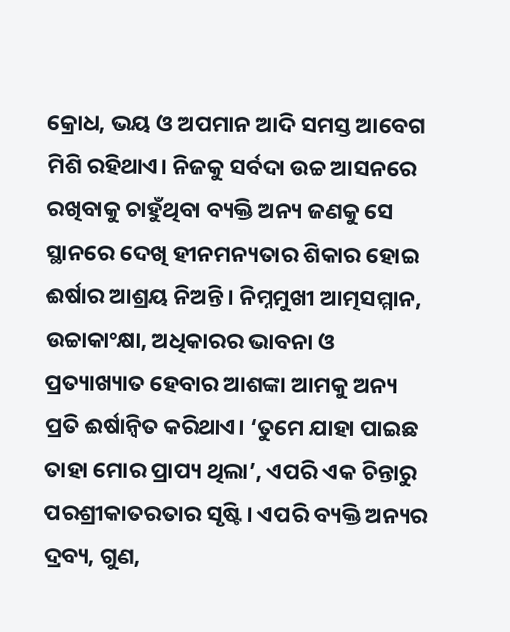କ୍ରୋଧ, ଭୟ ଓ ଅପମାନ ଆଦି ସମସ୍ତ ଆବେଗ ମିଶି ରହିଥାଏ। ନିଜକୁ ସର୍ବଦା ଉଚ୍ଚ ଆସନରେ ରଖିବାକୁ ଚାହୁଁଥିବା ବ୍ୟକ୍ତି ଅନ୍ୟ ଜଣକୁ ସେ ସ୍ଥାନରେ ଦେଖି ହୀନମନ୍ୟତାର ଶିକାର ହୋଇ ଈର୍ଷାର ଆଶ୍ରୟ ନିଅନ୍ତି। ନିମ୍ନମୁଖୀ ଆତ୍ମସମ୍ମାନ, ଉଚ୍ଚାକାଂକ୍ଷା, ଅଧିକାରର ଭାବନା ଓ ପ୍ରତ୍ୟାଖ୍ୟାତ ହେବାର ଆଶଙ୍କା ଆମକୁ ଅନ୍ୟ ପ୍ରତି ଈର୍ଷାନ୍ବିତ କରିଥାଏ। ‘ତୁମେ ଯାହା ପାଇଛ ତାହା ମୋର ପ୍ରାପ୍ୟ ଥିଲା’, ଏପରି ଏକ ଚିନ୍ତାରୁ ପରଶ୍ରୀକାତରତାର ସୃଷ୍ଟି। ଏପରି ବ୍ୟକ୍ତି ଅନ୍ୟର ଦ୍ରବ୍ୟ, ଗୁଣ,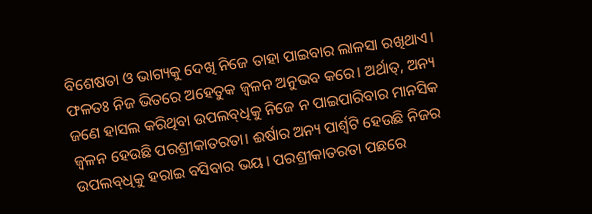ବିଶେଷତା ଓ ଭାଗ୍ୟକୁ ଦେଖି ନିଜେ ତାହା ପାଇବାର ଲାଳସା ରଖିଥାଏ। ଫଳତଃ ନିଜ ଭିତରେ ଅହେତୁକ ଜ୍ବଳନ ଅନୁଭବ କରେ। ଅର୍ଥାତ୍, ଅନ୍ୟ ଜଣେ ହାସଲ କରିଥିବା ଉପଲବ୍‌ଧିକୁ ନିଜେ ନ ପାଇପାରିବାର ମାନସିକ ଜ୍ବଳନ ହେଉଛି ପରଶ୍ରୀକାତରତା। ଈର୍ଷାର ଅନ୍ୟ ପାର୍ଶ୍ବଟି ହେଉଛି ନିଜର ଉପଲବ୍‌ଧିକୁ ହରାଇ ବସିବାର ଭୟ। ପରଶ୍ରୀକାତରତା ପଛରେ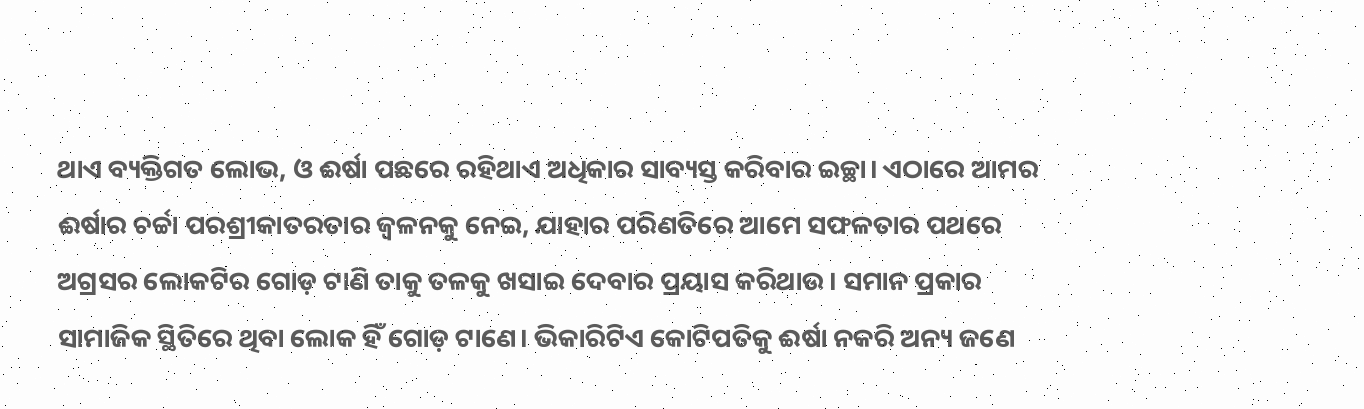ଥାଏ ବ୍ୟକ୍ତିଗତ ଲୋଭ, ଓ ଈର୍ଷା ପଛରେ ରହିଥାଏ ଅଧିକାର ସାବ୍ୟସ୍ତ କରିବାର ଇଚ୍ଛା। ଏଠାରେ ଆମର ଈର୍ଷାର ଚର୍ଚ୍ଚା ପରଶ୍ରୀକାତରତାର ଜ୍ବଳନକୁ ନେଇ, ଯାହାର ପରିଣତିରେ ଆମେ ସଫଳତାର ପଥରେ ଅଗ୍ରସର ଲୋକଟିର ଗୋଡ଼ ଟାଣି ତାକୁ ତଳକୁ ଖସାଇ ଦେବାର ପ୍ରୟାସ କରିଥାଉ। ସମାନ ପ୍ରକାର ସାମାଜିକ ସ୍ଥିତିରେ ଥିବା ଲୋକ ହିଁ ଗୋଡ଼ ଟାଣେ। ଭିକାରିଟିଏ କୋଟିପତିକୁ ଈର୍ଷା ନକରି ଅନ୍ୟ ଜଣେ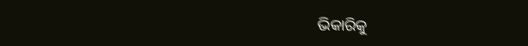ଭିକାରିକୁ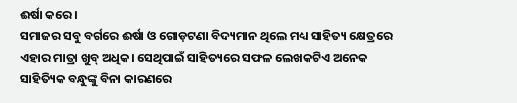ଈର୍ଷା କରେ।
ସମାଜର ସବୁ ବର୍ଗରେ ଈର୍ଷା ଓ ଗୋଡ଼ଟଣା ବିଦ୍ୟମାନ ଥିଲେ ମଧ୍ୟ ସାହିତ୍ୟ କ୍ଷେତ୍ରରେ ଏହାର ମାତ୍ରା ଖୁବ୍ ଅଧିକ। ସେଥିପାଇଁ ସାହିତ୍ୟରେ ସଫଳ ଲେଖକଟିଏ ଅନେକ ସାହିତ୍ୟିକ ବନ୍ଧୁଙ୍କୁ ବିନା କାରଣରେ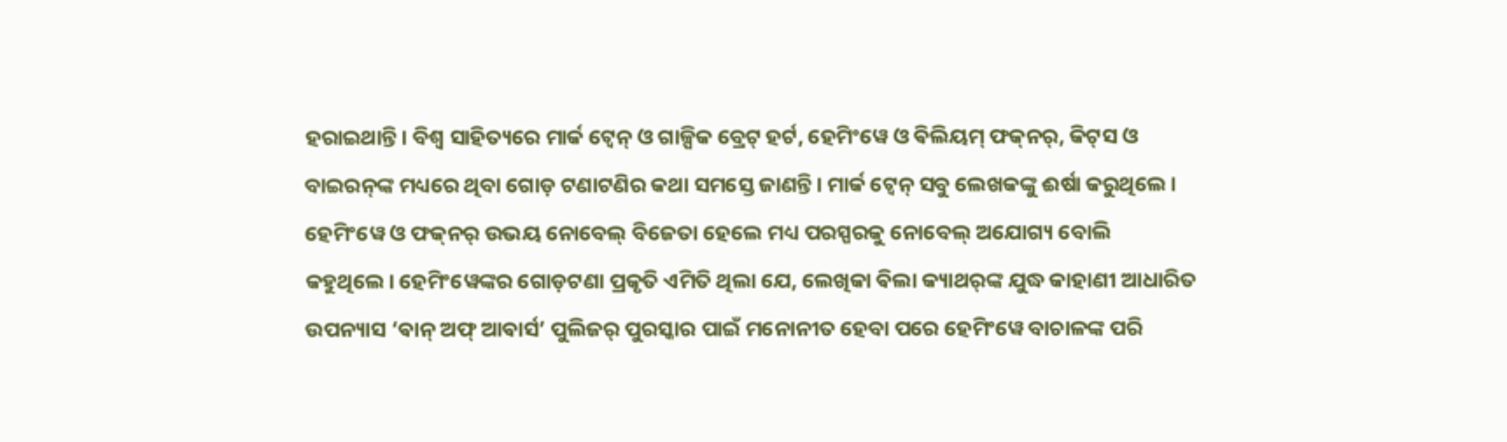ହରାଇଥାନ୍ତି। ବିଶ୍ବ ସାହିତ୍ୟରେ ମାର୍କ ଟ୍ବେନ୍ ଓ ଗାଳ୍ପିକ ବ୍ରେଟ୍ ହର୍ଟ, ହେମିଂୱେ ଓ ଵିଲିୟମ୍ ଫକ୍‌ନର୍, କିଟ୍‌ସ ଓ ବାଇରନ୍‌ଙ୍କ ମଧ୍ୟରେ ଥିବା ଗୋଡ଼ ଟଣାଟଣିର କଥା ସମସ୍ତେ ଜାଣନ୍ତି। ମାର୍କ ଟ୍ବେନ୍ ସବୁ ଲେଖକଙ୍କୁ ଈର୍ଷା କରୁଥିଲେ। ହେମିଂୱେ ଓ ଫକ୍‌ନର୍ ଉଭୟ ନୋବେଲ୍‌ ବିଜେତା ହେଲେ ମଧ୍ୟ ପରସ୍ପରକୁ ନୋବେଲ୍‌ ଅଯୋଗ୍ୟ ବୋଲି କହୁଥିଲେ। ହେମିଂୱେଙ୍କର ଗୋଡ଼ଟଣା ପ୍ରକୃତି ଏମିତି ଥିଲା ଯେ, ଲେଖିକା ଵିଲା କ୍ୟାଥର୍‌ଙ୍କ ଯୁଦ୍ଧ କାହାଣୀ ଆଧାରିତ ଉପନ୍ୟାସ ‘ଵାନ୍ ଅଫ୍ ଆଵାର୍ସ’ ପୁଲିଜର୍ ପୁରସ୍କାର ପାଇଁ ମନୋନୀତ ହେବା ପରେ ହେମିଂୱେ ବାଚାଳଙ୍କ ପରି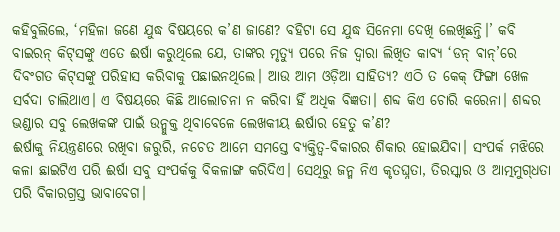କହିବୁଲିଲେ, ‘ମହିଳା ଜଣେ ଯୁଦ୍ଧ ବିଷୟରେ କ’ଣ ଜାଣେ? ବହିଟା ସେ ଯୁଦ୍ଧ ସିନେମା ଦେଖି ଲେଖିଛନ୍ତି।’ କବି ବାଇରନ୍ କିଟ୍‌ସଙ୍କୁ ଏତେ ଈର୍ଷା କରୁଥିଲେ ଯେ, ତାଙ୍କର ମୃତ୍ୟୁ ପରେ ନିଜ ଦ୍ବାରା ଲିଖିତ କାବ୍ୟ ‘ଡନ୍ ଵାନ୍’ରେ ଦିବଂଗତ କିଟ୍‌ସଙ୍କୁ ପରିହାସ କରିବାକୁ ପଛାଇନଥିଲେ। ଆଉ ଆମ ଓଡ଼ିଆ ସାହିତ୍ୟ? ଏଠି ତ କେକ୍ ଫିଙ୍ଗା ଖେଳ ସର୍ବଦା ଚାଲିଥାଏ। ଏ ବିଷୟରେ କିଛି ଆଲୋଚନା ନ କରିବା ହିଁ ଅଧିକ ବିଜ୍ଞତା। ଶବ୍ଦ କିଏ ଚୋରି କରେନା। ଶବ୍ଦର ଭଣ୍ଡାର ସବୁ ଲେଖକଙ୍କ ପାଇଁ ଉନ୍ମୁକ୍ତ ଥିବାବେଳେ ଲେଖକୀୟ ଈର୍ଷାର ହେତୁ କ’ଣ?
ଈର୍ଷାକୁ ନିୟନ୍ତ୍ରଣରେ ରଖିବା ଜରୁରି, ନଚେତ ଆମେ ସମସ୍ତେ ବ୍ୟକ୍ତିତ୍ବ-ବିକାରର ଶିକାର ହୋଇଯିବା। ସଂପର୍କ ମଝିରେ କଳା ଛାଇଟିଏ ପରି ଈର୍ଷା ସବୁ ସଂପର୍କକୁ ବିକଳାଙ୍ଗ କରିଦିଏ। ସେଥିରୁ ଜନ୍ମ ନିଏ କୃତଘ୍ନତା, ତିରସ୍କାର ଓ ଆତ୍ମମୁଗ୍‌ଧତା ପରି ବିକାରଗ୍ରସ୍ତ ଭାବାବେଗ।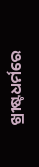ଖ୍ରୀଷ୍ଟଧର୍ମରେ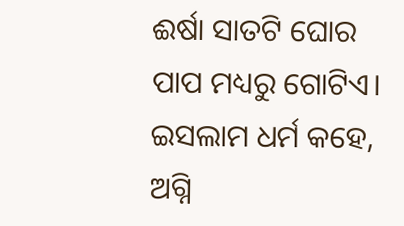ଈର୍ଷା ସାତଟି ଘୋର ପାପ ମଧ୍ୟରୁ ଗୋଟିଏ। ଇସଲାମ ଧର୍ମ କହେ, ଅଗ୍ନି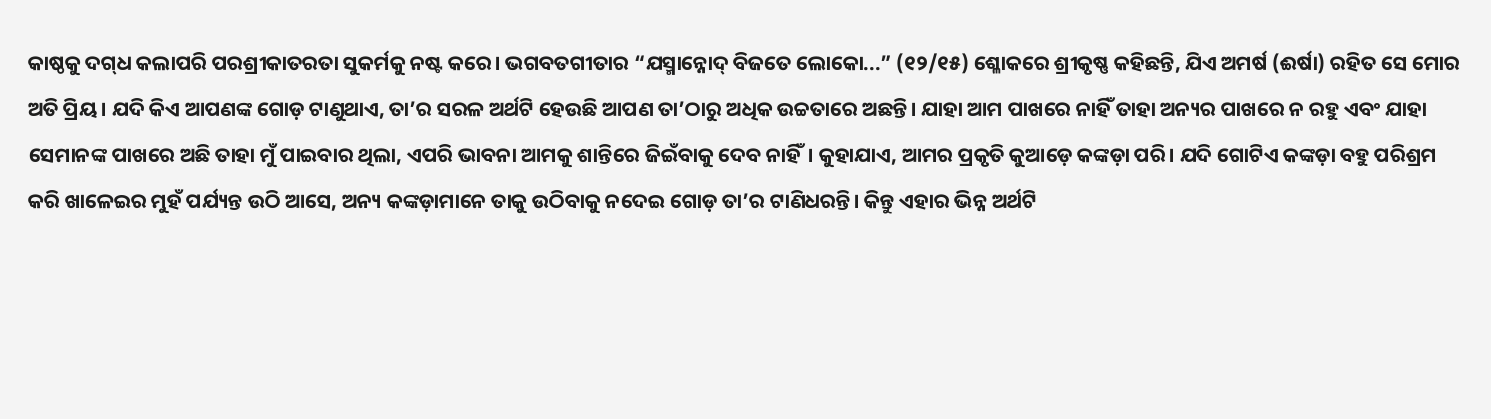କାଷ୍ଠକୁ ଦଗ୍‌ଧ କଲାପରି ପରଶ୍ରୀକାତରତା ସୁକର୍ମକୁ ନଷ୍ଟ କରେ। ଭଗବତଗୀତାର “ଯସ୍ମାନ୍ନୋଦ୍ ବିଜତେ ଲୋକୋ...” (୧୨/୧୫) ଶ୍ଳୋକରେ ଶ୍ରୀକୃଷ୍ଣ କହିଛନ୍ତି, ଯିଏ ଅମର୍ଷ (ଈର୍ଷା) ରହିତ ସେ ମୋର ଅତି ପ୍ରିୟ। ଯଦି କିଏ ଆପଣଙ୍କ ଗୋଡ଼ ଟାଣୁଥାଏ, ତା’ର ସରଳ ଅର୍ଥଟି ହେଉଛି ଆପଣ ତା’ଠାରୁ ଅଧିକ ଉଚ୍ଚତାରେ ଅଛନ୍ତି। ଯାହା ଆମ ପାଖରେ ନାହିଁ ତାହା ଅନ୍ୟର ପାଖରେ ନ ରହୁ ଏବଂ ଯାହା ସେମାନଙ୍କ ପାଖରେ ଅଛି ତାହା ମୁଁ ପାଇବାର ଥିଲା, ଏପରି ଭାବନା ଆମକୁ ଶାନ୍ତିରେ ଜିଇଁବାକୁ ଦେବ ନାହିଁ। କୁହାଯାଏ, ଆମର ପ୍ରକୃତି କୁଆଡ଼େ କଙ୍କଡ଼ା ପରି। ଯଦି ଗୋଟିଏ କଙ୍କଡ଼ା ବହୁ ପରିଶ୍ରମ କରି ଖାଳେଇର ମୁହଁ ପର୍ଯ୍ୟନ୍ତ ଉଠି ଆସେ, ଅନ୍ୟ କଙ୍କଡ଼ାମାନେ ତାକୁ ଉଠିବାକୁ ନଦେଇ ଗୋଡ଼ ତା’ର ଟାଣିଧରନ୍ତି। କିନ୍ତୁ ଏହାର ଭିନ୍ନ ଅର୍ଥଟି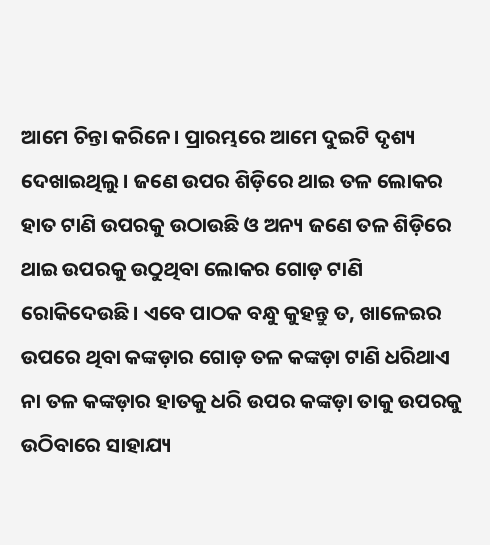ଆମେ ଚିନ୍ତା କରିନେ। ପ୍ରାରମ୍ଭରେ ଆମେ ଦୁଇଟି ଦୃଶ୍ୟ ଦେଖାଇଥିଲୁ। ଜଣେ ଉପର ଶିଡ଼ିରେ ଥାଇ ତଳ ଲୋକର ହାତ ଟାଣି ଉପରକୁ ଉଠାଉଛି ଓ ଅନ୍ୟ ଜଣେ ତଳ ଶିଡ଼ିରେ ଥାଇ ଉପରକୁ ଉଠୁଥିବା ଲୋକର ଗୋଡ଼ ଟାଣି ରୋକିଦେଉଛି। ଏବେ ପାଠକ ବନ୍ଧୁ କୁହନ୍ତୁ ତ, ଖାଳେଇର ଉପରେ ଥିବା କଙ୍କଡ଼ାର ଗୋଡ଼ ତଳ କଙ୍କଡ଼ା ଟାଣି ଧରିଥାଏ ନା ତଳ କଙ୍କଡ଼ାର ହାତକୁ ଧରି ଉପର କଙ୍କଡ଼ା ତାକୁ ଉପରକୁ ଉଠିବାରେ ସାହାଯ୍ୟ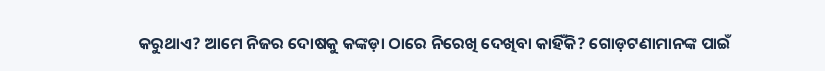କରୁଥାଏ? ଆମେ ନିଜର ଦୋଷକୁ କଙ୍କଡ଼ା ଠାରେ ନିରେଖି ଦେଖିବା କାହିଁକି? ଗୋଡ଼ଟଣାମାନଙ୍କ ପାଇଁ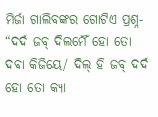ମିର୍ଜା ଗାଲିବଙ୍କର ଗୋଟିଏ ପ୍ରଶ୍ନ- “ଦର୍ଦ ଜବ୍ ଦିଲମୈଁ ହୋ ତୋ ଦଵା କିଜିୟେ/ ଦିଲ୍ ହି ଜବ୍ ଦର୍ଦ ହୋ ତୋ କ୍ୟା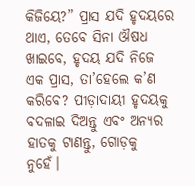କିଜିୟେ?” ପ୍ରାସ ଯଦି ହୃଦୟରେ ଥାଏ, ତେବେ ସିନା ଔଷଧ ଖାଇବେ, ହୃଦୟ ଯଦି ନିଜେ ଏକ ପ୍ରାସ, ତା’ହେଲେ କ’ଣ କରିବେ? ପୀଡ଼ାଦାୟୀ ହୃଦୟକୁ ବଦଳାଇ ଦିଅନ୍ତୁ ଏବଂ ଅନ୍ୟର ହାତକୁ ଟାଣନ୍ତୁ, ଗୋଡ଼କୁ ନୁହେଁ।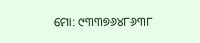ମୋ: ୯୩୩୭୬୪୮୬୩୮